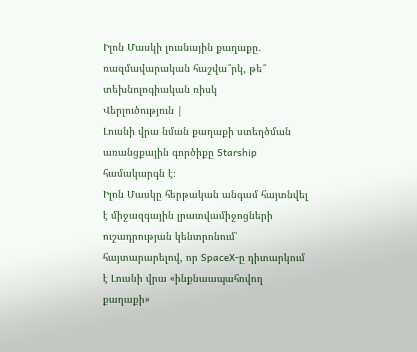Իլոն Մասկի լուսնային քաղաքը. ռազմավարական հաշվա՞րկ, թե՞ տեխնոլոգիական ռիսկ
Վերլուծություն |
Լուսնի վրա նման քաղաքի ստեղծման առանցքային գործիքը Starship համակարգն է։
Իլոն Մասկը հերթական անգամ հայտնվել է միջազգային լրատվամիջոցների ուշադրության կենտրոնում՝ հայտարարելով, որ SpaceX-ը դիտարկում է Լուսնի վրա «ինքնաապահովող քաղաքի»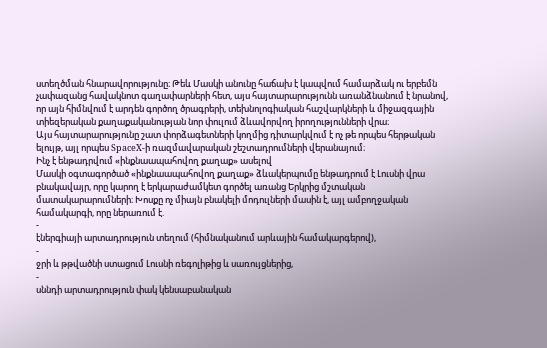ստեղծման հնարավորությունը։ Թեև Մասկի անունը հաճախ է կապվում համարձակ ու երբեմն չափազանց հավակնոտ գաղափարների հետ, այս հայտարարությունն առանձնանում է նրանով, որ այն հիմնվում է արդեն գործող ծրագրերի, տեխնոլոգիական հաշվարկների և միջազգային տիեզերական քաղաքականության նոր փուլում ձևավորվող իրողությունների վրա։
Այս հայտարարությունը շատ փորձագետների կողմից դիտարկվում է ոչ թե որպես հերթական ելույթ, այլ որպես SpaceX-ի ռազմավարական շեշտադրումների վերանայում։
Ինչ է ենթադրվում «ինքնաապահովող քաղաք» ասելով
Մասկի օգտագործած «ինքնաապահովող քաղաք» ձևակերպումը ենթադրում է Լուսնի վրա բնակավայր, որը կարող է երկարաժամկետ գործել առանց Երկրից մշտական մատակարարումների։ Խոսքը ոչ միայն բնակելի մոդուլների մասին է, այլ ամբողջական համակարգի, որը ներառում է.
-
էներգիայի արտադրություն տեղում (հիմնականում արևային համակարգերով),
-
ջրի և թթվածնի ստացում Լուսնի ռեգոլիթից և սառույցներից,
-
սննդի արտադրություն փակ կենսաբանական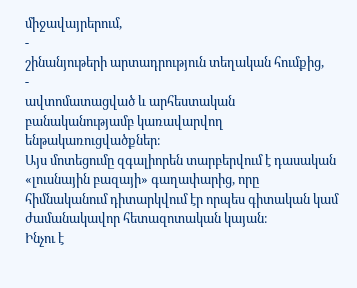միջավայրերում,
-
շինանյութերի արտադրություն տեղական հումքից,
-
ավտոմատացված և արհեստական բանականությամբ կառավարվող ենթակառուցվածքներ։
Այս մոտեցումը զգալիորեն տարբերվում է դասական «լուսնային բազայի» գաղափարից, որը հիմնականում դիտարկվում էր որպես գիտական կամ ժամանակավոր հետազոտական կայան։
Ինչու է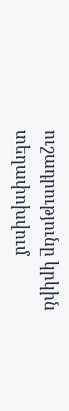ուշադրությունը կրկին տեղափոխվում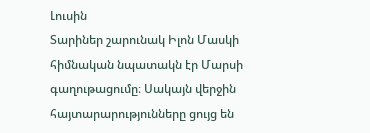Լուսին
Տարիներ շարունակ Իլոն Մասկի հիմնական նպատակն էր Մարսի գաղութացումը։ Սակայն վերջին հայտարարությունները ցույց են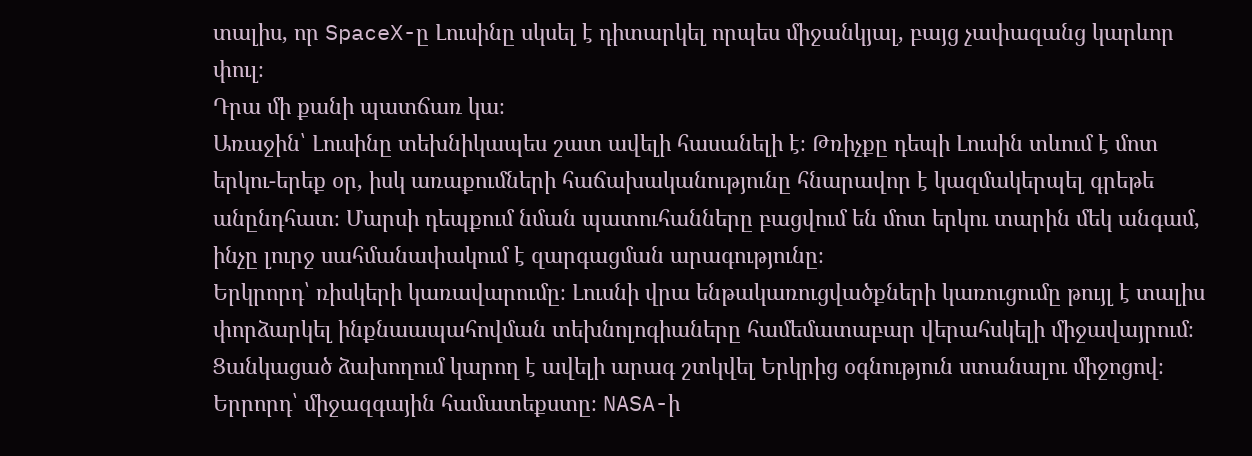տալիս, որ SpaceX-ը Լուսինը սկսել է դիտարկել որպես միջանկյալ, բայց չափազանց կարևոր փուլ։
Դրա մի քանի պատճառ կա։
Առաջին՝ Լուսինը տեխնիկապես շատ ավելի հասանելի է։ Թռիչքը դեպի Լուսին տևում է մոտ երկու-երեք օր, իսկ առաքումների հաճախականությունը հնարավոր է կազմակերպել գրեթե անընդհատ։ Մարսի դեպքում նման պատուհանները բացվում են մոտ երկու տարին մեկ անգամ, ինչը լուրջ սահմանափակում է զարգացման արագությունը։
Երկրորդ՝ ռիսկերի կառավարումը։ Լուսնի վրա ենթակառուցվածքների կառուցումը թույլ է տալիս փորձարկել ինքնաապահովման տեխնոլոգիաները համեմատաբար վերահսկելի միջավայրում։ Ցանկացած ձախողում կարող է ավելի արագ շտկվել Երկրից օգնություն ստանալու միջոցով։
Երրորդ՝ միջազգային համատեքստը։ NASA-ի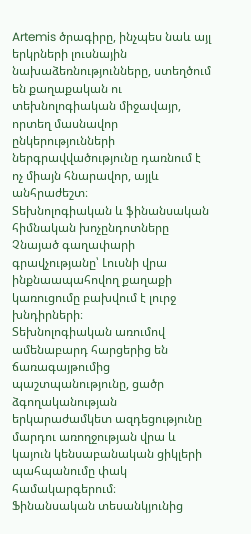Artemis ծրագիրը, ինչպես նաև այլ երկրների լուսնային նախաձեռնությունները, ստեղծում են քաղաքական ու տեխնոլոգիական միջավայր, որտեղ մասնավոր ընկերությունների ներգրավվածությունը դառնում է ոչ միայն հնարավոր, այլև անհրաժեշտ։
Տեխնոլոգիական և ֆինանսական հիմնական խոչընդոտները
Չնայած գաղափարի գրավչությանը՝ Լուսնի վրա ինքնաապահովող քաղաքի կառուցումը բախվում է լուրջ խնդիրների։
Տեխնոլոգիական առումով ամենաբարդ հարցերից են ճառագայթումից պաշտպանությունը, ցածր ձգողականության երկարաժամկետ ազդեցությունը մարդու առողջության վրա և կայուն կենսաբանական ցիկլերի պահպանումը փակ համակարգերում։
Ֆինանսական տեսանկյունից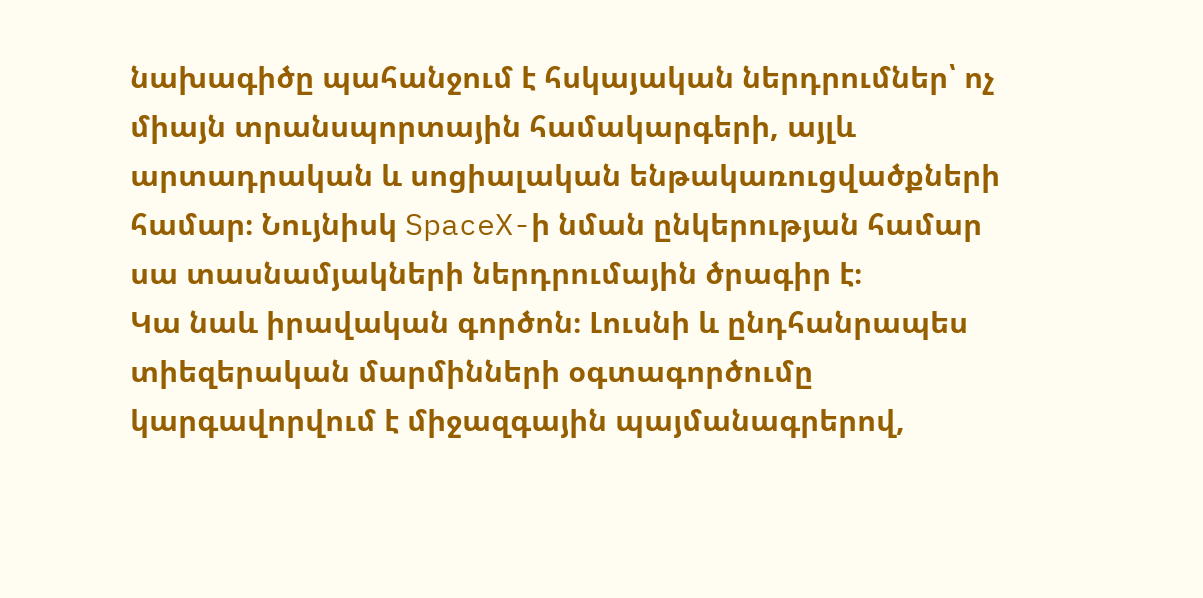նախագիծը պահանջում է հսկայական ներդրումներ՝ ոչ միայն տրանսպորտային համակարգերի, այլև արտադրական և սոցիալական ենթակառուցվածքների համար։ Նույնիսկ SpaceX-ի նման ընկերության համար սա տասնամյակների ներդրումային ծրագիր է։
Կա նաև իրավական գործոն։ Լուսնի և ընդհանրապես տիեզերական մարմինների օգտագործումը կարգավորվում է միջազգային պայմանագրերով,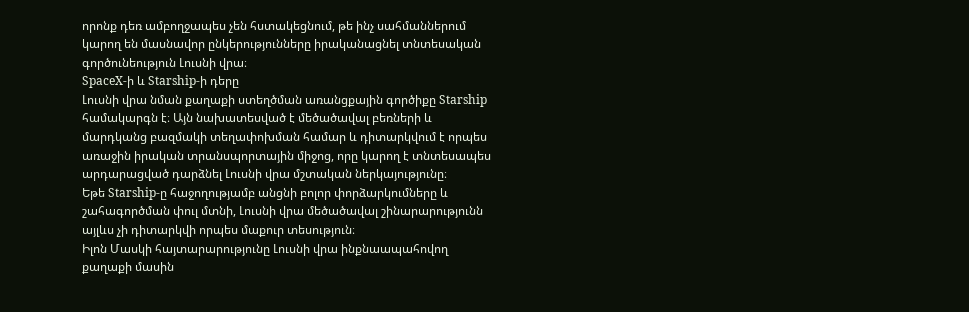որոնք դեռ ամբողջապես չեն հստակեցնում, թե ինչ սահմաններում կարող են մասնավոր ընկերությունները իրականացնել տնտեսական գործունեություն Լուսնի վրա։
SpaceX-ի և Starship-ի դերը
Լուսնի վրա նման քաղաքի ստեղծման առանցքային գործիքը Starship համակարգն է։ Այն նախատեսված է մեծածավալ բեռների և մարդկանց բազմակի տեղափոխման համար և դիտարկվում է որպես առաջին իրական տրանսպորտային միջոց, որը կարող է տնտեսապես արդարացված դարձնել Լուսնի վրա մշտական ներկայությունը։
Եթե Starship-ը հաջողությամբ անցնի բոլոր փորձարկումները և շահագործման փուլ մտնի, Լուսնի վրա մեծածավալ շինարարությունն այլևս չի դիտարկվի որպես մաքուր տեսություն։
Իլոն Մասկի հայտարարությունը Լուսնի վրա ինքնաապահովող քաղաքի մասին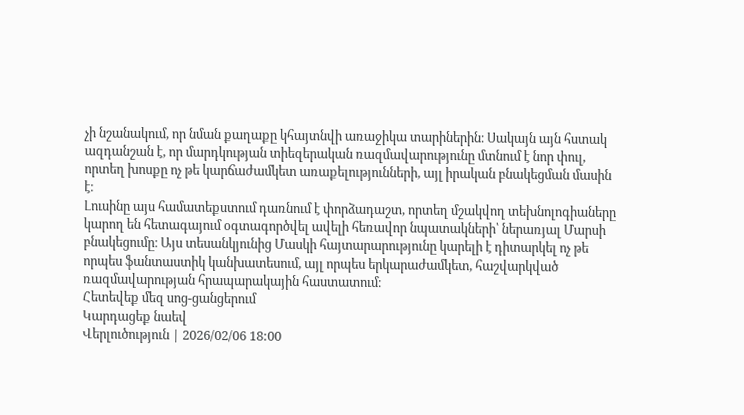չի նշանակում, որ նման քաղաքը կհայտնվի առաջիկա տարիներին։ Սակայն այն հստակ ազդանշան է, որ մարդկության տիեզերական ռազմավարությունը մտնում է նոր փուլ, որտեղ խոսքը ոչ թե կարճաժամկետ առաքելությունների, այլ իրական բնակեցման մասին է։
Լուսինը այս համատեքստում դառնում է փորձադաշտ, որտեղ մշակվող տեխնոլոգիաները կարող են հետագայում օգտագործվել ավելի հեռավոր նպատակների՝ ներառյալ Մարսի բնակեցումը։ Այս տեսանկյունից Մասկի հայտարարությունը կարելի է դիտարկել ոչ թե որպես ֆանտաստիկ կանխատեսում, այլ որպես երկարաժամկետ, հաշվարկված ռազմավարության հրապարակային հաստատում։
Հետեվեք մեզ սոց-ցանցերում
Կարդացեք նաեվ
Վերլուծություն | 2026/02/06 18:00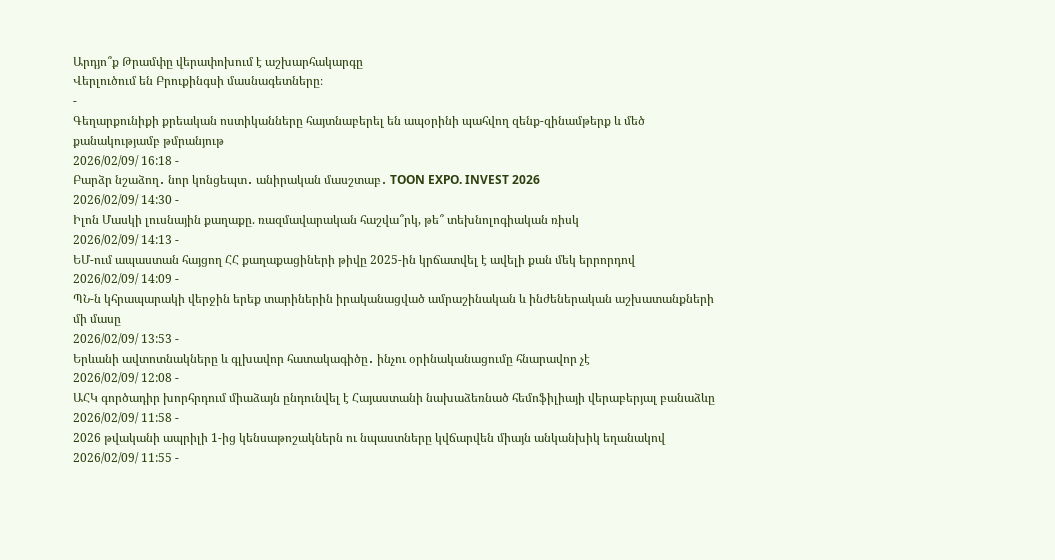Արդյո՞ք Թրամփը վերափոխում է աշխարհակարգը
Վերլուծում են Բրուքինգսի մասնագետները։
-
Գեղարքունիքի քրեական ոստիկանները հայտնաբերել են ապօրինի պահվող զենք-զինամթերք և մեծ քանակությամբ թմրանյութ
2026/02/09/ 16:18 -
Բարձր նշաձող․ նոր կոնցեպտ․ անիրական մասշտաբ․ TOON EXPO. INVEST 2026
2026/02/09/ 14:30 -
Իլոն Մասկի լուսնային քաղաքը. ռազմավարական հաշվա՞րկ, թե՞ տեխնոլոգիական ռիսկ
2026/02/09/ 14:13 -
ԵՄ-ում ապաստան հայցող ՀՀ քաղաքացիների թիվը 2025-ին կրճատվել է ավելի քան մեկ երրորդով
2026/02/09/ 14:09 -
ՊՆ-ն կհրապարակի վերջին երեք տարիներին իրականացված ամրաշինական և ինժեներական աշխատանքների մի մասը
2026/02/09/ 13:53 -
Երևանի ավտոտնակները և գլխավոր հատակագիծը․ ինչու օրինականացումը հնարավոր չէ
2026/02/09/ 12:08 -
ԱՀԿ գործադիր խորհրդում միաձայն ընդունվել է Հայաստանի նախաձեռնած հեմոֆիլիայի վերաբերյալ բանաձևը
2026/02/09/ 11:58 -
2026 թվականի ապրիլի 1-ից կենսաթոշակներն ու նպաստները կվճարվեն միայն անկանխիկ եղանակով
2026/02/09/ 11:55 -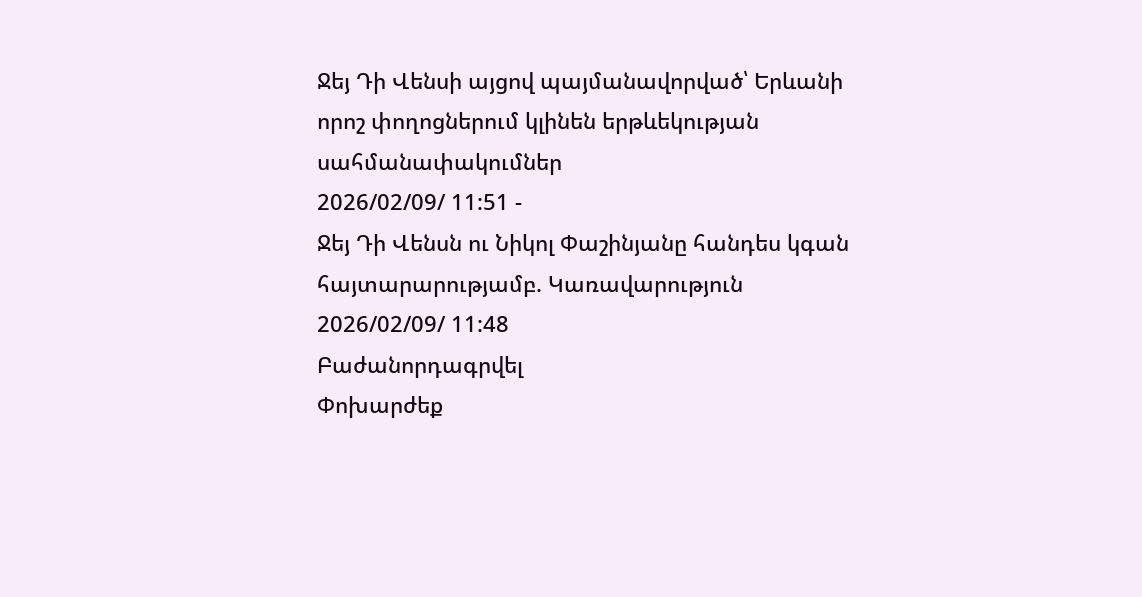Ջեյ Դի Վենսի այցով պայմանավորված՝ Երևանի որոշ փողոցներում կլինեն երթևեկության սահմանափակումներ
2026/02/09/ 11:51 -
Ջեյ Դի Վենսն ու Նիկոլ Փաշինյանը հանդես կգան հայտարարությամբ. Կառավարություն
2026/02/09/ 11:48
Բաժանորդագրվել
Փոխարժեք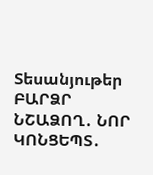Տեսանյութեր
ԲԱՐՁՐ ՆՇԱՁՈՂ․ ՆՈՐ ԿՈՆՑԵՊՏ․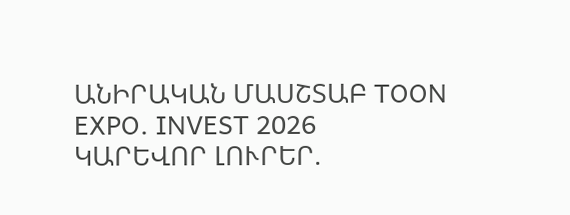ԱՆԻՐԱԿԱՆ ՄԱՍՇՏԱԲ TOON EXPO. INVEST 2026
ԿԱՐԵՎՈՐ ԼՈՒՐԵՐ.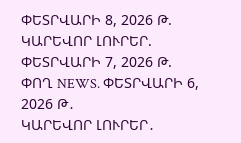ՓԵՏՐՎԱՐԻ 8, 2026 Թ.
ԿԱՐԵՎՈՐ ԼՈՒՐԵՐ. ՓԵՏՐՎԱՐԻ 7, 2026 Թ.
ՓՈՂ NEWS. ՓԵՏՐՎԱՐԻ 6, 2026 Թ․
ԿԱՐԵՎՈՐ ԼՈՒՐԵՐ․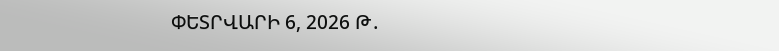ՓԵՏՐՎԱՐԻ 6, 2026 Թ․